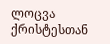ლოცვა ქრისტესთან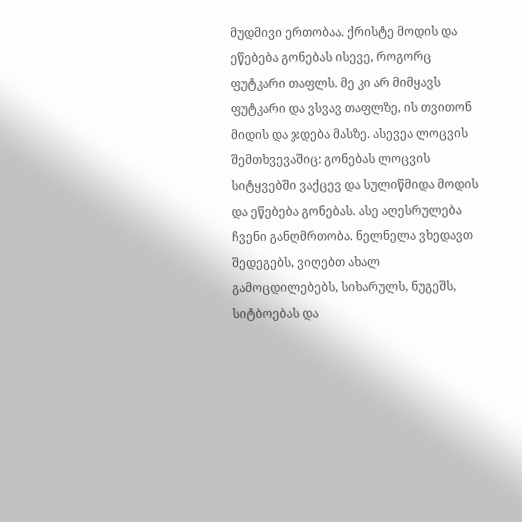მუდმივი ერთობაა. ქრისტე მოდის და ეწებება გონებას ისევე, როგორც ფუტკარი თაფლს. მე კი არ მიმყავს ფუტკარი და ვსვავ თაფლზე, ის თვითონ მიდის და ჯდება მასზე. ასევეა ლოცვის შემთხვევაშიც: გონებას ლოცვის სიტყვებში ვაქცევ და სულიწმიდა მოდის და ეწებება გონებას. ასე აღესრულება ჩვენი განღმრთობა. ნელნელა ვხედავთ შედეგებს, ვიღებთ ახალ გამოცდილებებს, სიხარულს, ნუგეშს, სიტბოებას და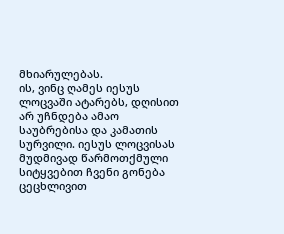მხიარულებას.
ის, ვინც ღამეს იესუს ლოცვაში ატარებს, დღისით არ უჩნდება ამაო საუბრებისა და კამათის სურვილი. იესუს ლოცვისას მუდმივად წარმოთქმული სიტყვებით ჩვენი გონება ცეცხლივით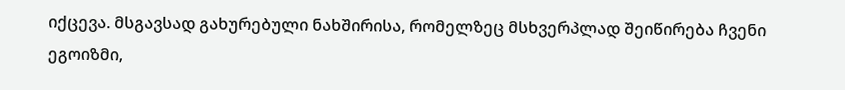იქცევა. მსგავსად გახურებული ნახშირისა, რომელზეც მსხვერპლად შეიწირება ჩვენი ეგოიზმი,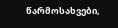წარმოსახვები,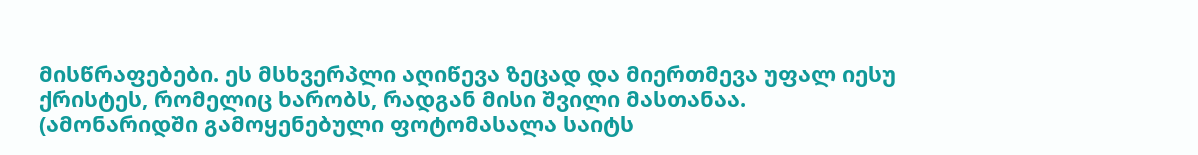მისწრაფებები. ეს მსხვერპლი აღიწევა ზეცად და მიერთმევა უფალ იესუ ქრისტეს, რომელიც ხარობს, რადგან მისი შვილი მასთანაა.
(ამონარიდში გამოყენებული ფოტომასალა საიტს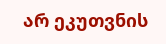არ ეკუთვნის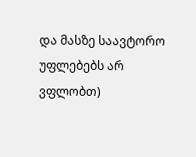და მასზე საავტორო უფლებებს არ ვფლობთ)